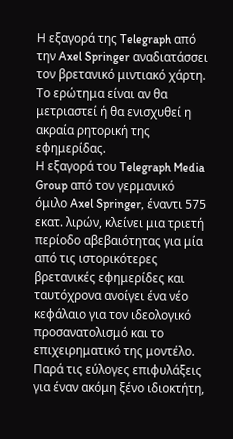Η εξαγορά της Telegraph από την Axel Springer αναδιατάσσει τον βρετανικό μιντιακό χάρτη. Το ερώτημα είναι αν θα μετριαστεί ή θα ενισχυθεί η ακραία ρητορική της εφημερίδας.
Η εξαγορά του Telegraph Media Group από τον γερμανικό όμιλο Axel Springer, έναντι 575 εκατ. λιρών, κλείνει μια τριετή περίοδο αβεβαιότητας για μία από τις ιστορικότερες βρετανικές εφημερίδες και ταυτόχρονα ανοίγει ένα νέο κεφάλαιο για τον ιδεολογικό προσανατολισμό και το επιχειρηματικό της μοντέλο.
Παρά τις εύλογες επιφυλάξεις για έναν ακόμη ξένο ιδιοκτήτη,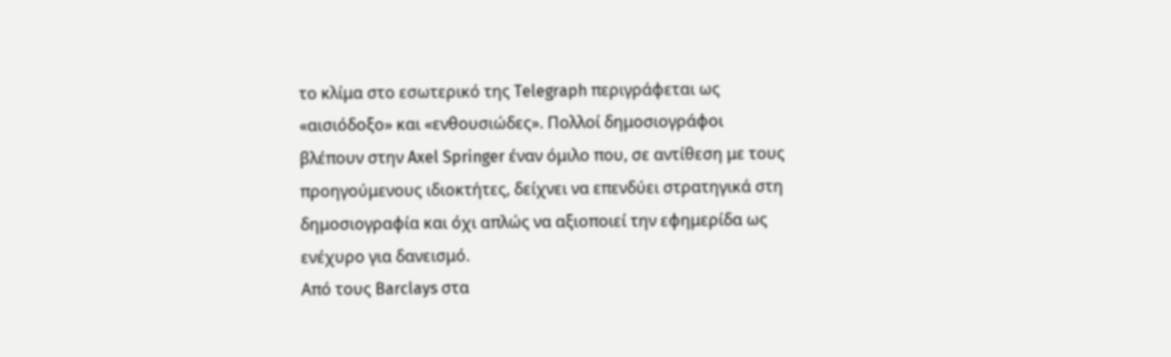το κλίμα στο εσωτερικό της Telegraph περιγράφεται ως «αισιόδοξο» και «ενθουσιώδες». Πολλοί δημοσιογράφοι βλέπουν στην Axel Springer έναν όμιλο που, σε αντίθεση με τους προηγούμενους ιδιοκτήτες, δείχνει να επενδύει στρατηγικά στη δημοσιογραφία και όχι απλώς να αξιοποιεί την εφημερίδα ως ενέχυρο για δανεισμό.
Από τους Barclays στα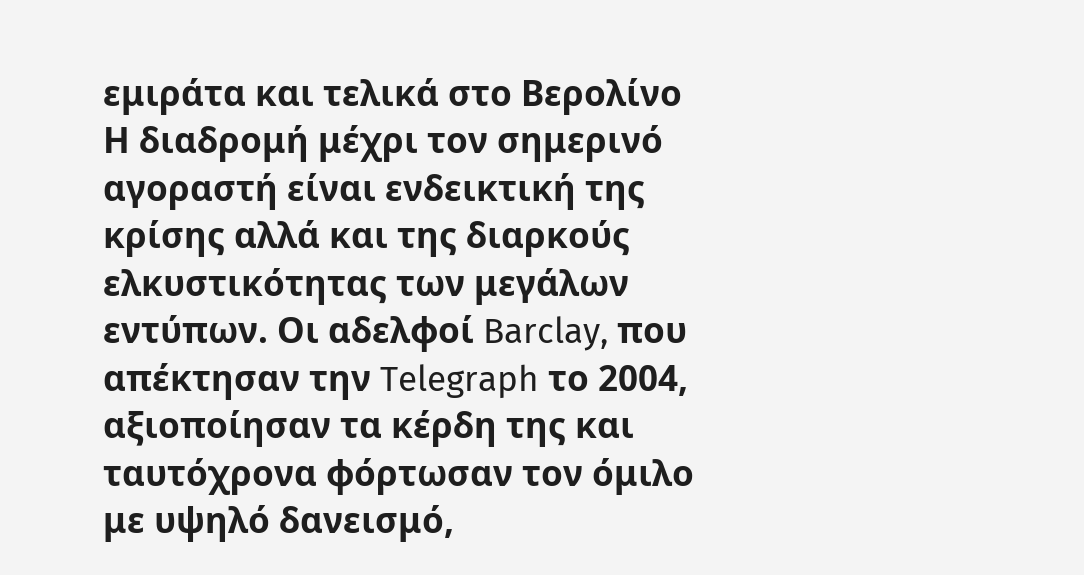εμιράτα και τελικά στο Βερολίνο
Η διαδρομή μέχρι τον σημερινό αγοραστή είναι ενδεικτική της κρίσης αλλά και της διαρκούς ελκυστικότητας των μεγάλων εντύπων. Οι αδελφοί Barclay, που απέκτησαν την Telegraph το 2004, αξιοποίησαν τα κέρδη της και ταυτόχρονα φόρτωσαν τον όμιλο με υψηλό δανεισμό,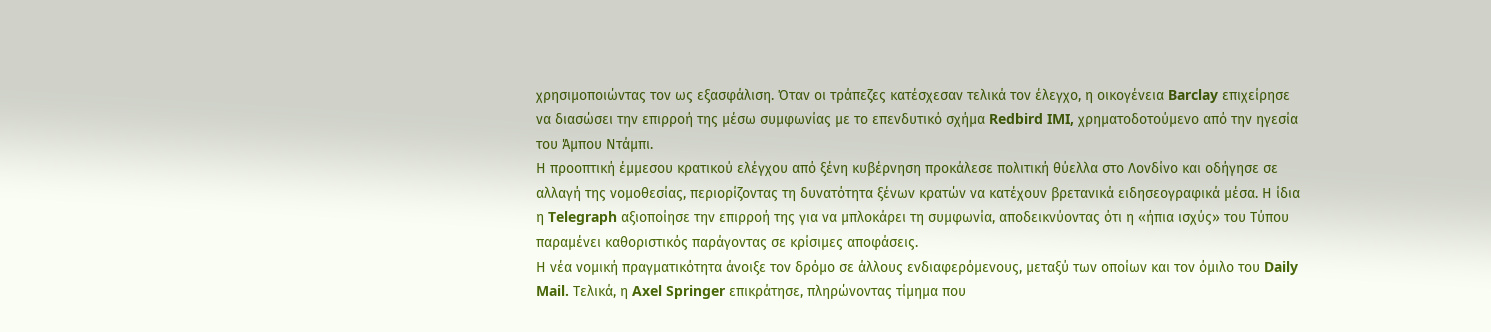χρησιμοποιώντας τον ως εξασφάλιση. Όταν οι τράπεζες κατέσχεσαν τελικά τον έλεγχο, η οικογένεια Barclay επιχείρησε να διασώσει την επιρροή της μέσω συμφωνίας με το επενδυτικό σχήμα Redbird IMI, χρηματοδοτούμενο από την ηγεσία του Άμπου Ντάμπι.
Η προοπτική έμμεσου κρατικού ελέγχου από ξένη κυβέρνηση προκάλεσε πολιτική θύελλα στο Λονδίνο και οδήγησε σε αλλαγή της νομοθεσίας, περιορίζοντας τη δυνατότητα ξένων κρατών να κατέχουν βρετανικά ειδησεογραφικά μέσα. Η ίδια η Telegraph αξιοποίησε την επιρροή της για να μπλοκάρει τη συμφωνία, αποδεικνύοντας ότι η «ήπια ισχύς» του Τύπου παραμένει καθοριστικός παράγοντας σε κρίσιμες αποφάσεις.
Η νέα νομική πραγματικότητα άνοιξε τον δρόμο σε άλλους ενδιαφερόμενους, μεταξύ των οποίων και τον όμιλο του Daily Mail. Τελικά, η Axel Springer επικράτησε, πληρώνοντας τίμημα που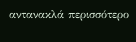αντανακλά περισσότερο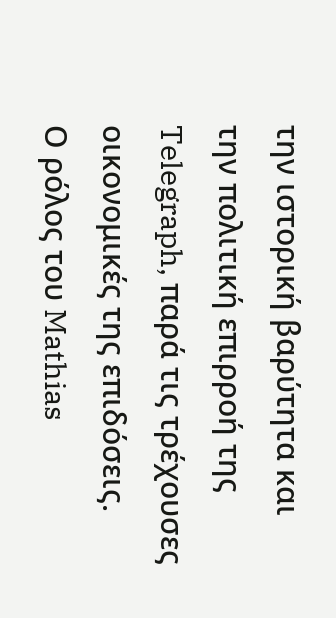την ιστορική βαρύτητα και την πολιτική επιρροή της Telegraph, παρά τις τρέχουσες οικονομικές της επιδόσεις.
Ο ρόλος του Mathias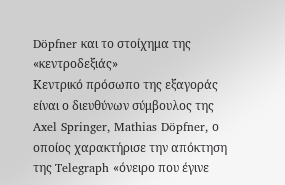Döpfner και το στοίχημα της «κεντροδεξιάς»
Κεντρικό πρόσωπο της εξαγοράς είναι ο διευθύνων σύμβουλος της Axel Springer, Mathias Döpfner, ο οποίος χαρακτήρισε την απόκτηση της Telegraph «όνειρο που έγινε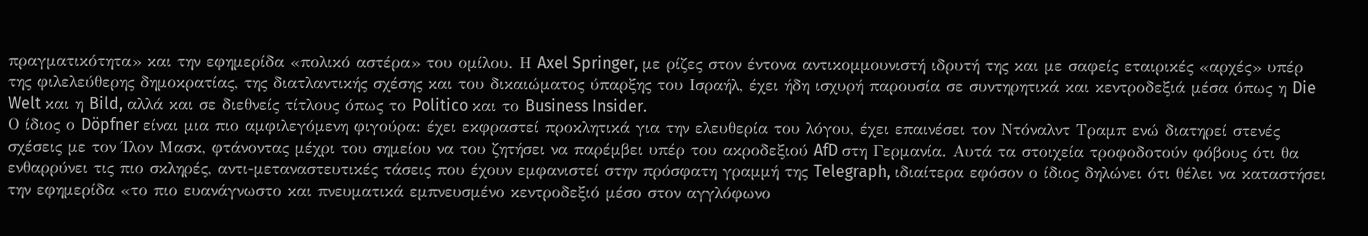πραγματικότητα» και την εφημερίδα «πολικό αστέρα» του ομίλου. Η Axel Springer, με ρίζες στον έντονα αντικομμουνιστή ιδρυτή της και με σαφείς εταιρικές «αρχές» υπέρ της φιλελεύθερης δημοκρατίας, της διατλαντικής σχέσης και του δικαιώματος ύπαρξης του Ισραήλ, έχει ήδη ισχυρή παρουσία σε συντηρητικά και κεντροδεξιά μέσα όπως η Die Welt και η Bild, αλλά και σε διεθνείς τίτλους όπως το Politico και το Business Insider.
Ο ίδιος ο Döpfner είναι μια πιο αμφιλεγόμενη φιγούρα: έχει εκφραστεί προκλητικά για την ελευθερία του λόγου, έχει επαινέσει τον Ντόναλντ Τραμπ ενώ διατηρεί στενές σχέσεις με τον Ίλον Μασκ, φτάνοντας μέχρι του σημείου να του ζητήσει να παρέμβει υπέρ του ακροδεξιού AfD στη Γερμανία. Αυτά τα στοιχεία τροφοδοτούν φόβους ότι θα ενθαρρύνει τις πιο σκληρές, αντι-μεταναστευτικές τάσεις που έχουν εμφανιστεί στην πρόσφατη γραμμή της Telegraph, ιδιαίτερα εφόσον ο ίδιος δηλώνει ότι θέλει να καταστήσει την εφημερίδα «το πιο ευανάγνωστο και πνευματικά εμπνευσμένο κεντροδεξιό μέσο στον αγγλόφωνο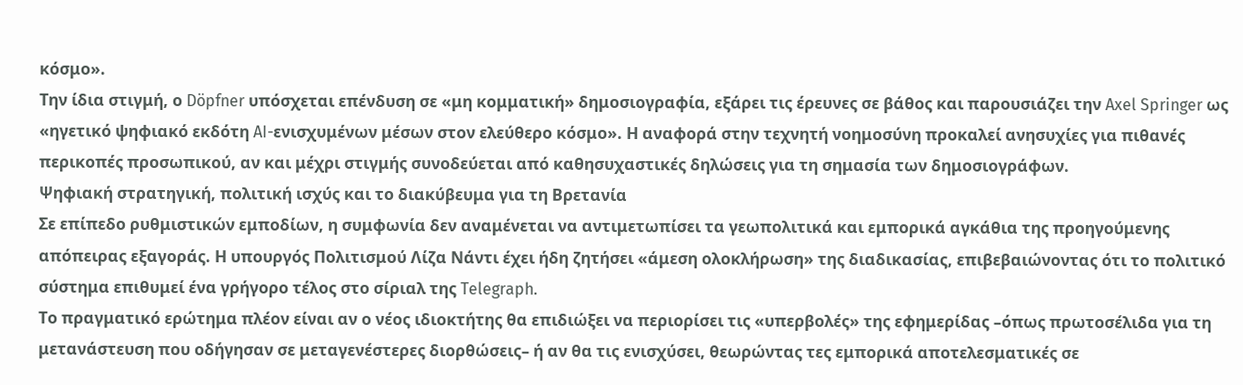κόσμο».
Την ίδια στιγμή, ο Döpfner υπόσχεται επένδυση σε «μη κομματική» δημοσιογραφία, εξάρει τις έρευνες σε βάθος και παρουσιάζει την Axel Springer ως «ηγετικό ψηφιακό εκδότη AI-ενισχυμένων μέσων στον ελεύθερο κόσμο». Η αναφορά στην τεχνητή νοημοσύνη προκαλεί ανησυχίες για πιθανές περικοπές προσωπικού, αν και μέχρι στιγμής συνοδεύεται από καθησυχαστικές δηλώσεις για τη σημασία των δημοσιογράφων.
Ψηφιακή στρατηγική, πολιτική ισχύς και το διακύβευμα για τη Βρετανία
Σε επίπεδο ρυθμιστικών εμποδίων, η συμφωνία δεν αναμένεται να αντιμετωπίσει τα γεωπολιτικά και εμπορικά αγκάθια της προηγούμενης απόπειρας εξαγοράς. Η υπουργός Πολιτισμού Λίζα Νάντι έχει ήδη ζητήσει «άμεση ολοκλήρωση» της διαδικασίας, επιβεβαιώνοντας ότι το πολιτικό σύστημα επιθυμεί ένα γρήγορο τέλος στο σίριαλ της Telegraph.
Το πραγματικό ερώτημα πλέον είναι αν ο νέος ιδιοκτήτης θα επιδιώξει να περιορίσει τις «υπερβολές» της εφημερίδας –όπως πρωτοσέλιδα για τη μετανάστευση που οδήγησαν σε μεταγενέστερες διορθώσεις– ή αν θα τις ενισχύσει, θεωρώντας τες εμπορικά αποτελεσματικές σε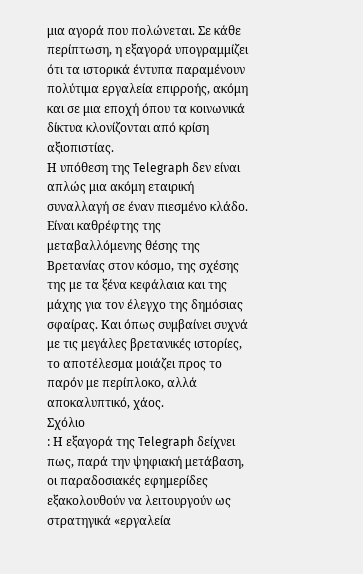μια αγορά που πολώνεται. Σε κάθε περίπτωση, η εξαγορά υπογραμμίζει ότι τα ιστορικά έντυπα παραμένουν πολύτιμα εργαλεία επιρροής, ακόμη και σε μια εποχή όπου τα κοινωνικά δίκτυα κλονίζονται από κρίση αξιοπιστίας.
Η υπόθεση της Telegraph δεν είναι απλώς μια ακόμη εταιρική συναλλαγή σε έναν πιεσμένο κλάδο. Είναι καθρέφτης της μεταβαλλόμενης θέσης της Βρετανίας στον κόσμο, της σχέσης της με τα ξένα κεφάλαια και της μάχης για τον έλεγχο της δημόσιας σφαίρας. Και όπως συμβαίνει συχνά με τις μεγάλες βρετανικές ιστορίες, το αποτέλεσμα μοιάζει προς το παρόν με περίπλοκο, αλλά αποκαλυπτικό, χάος.
Σχόλιο
: Η εξαγορά της Telegraph δείχνει πως, παρά την ψηφιακή μετάβαση, οι παραδοσιακές εφημερίδες εξακολουθούν να λειτουργούν ως στρατηγικά «εργαλεία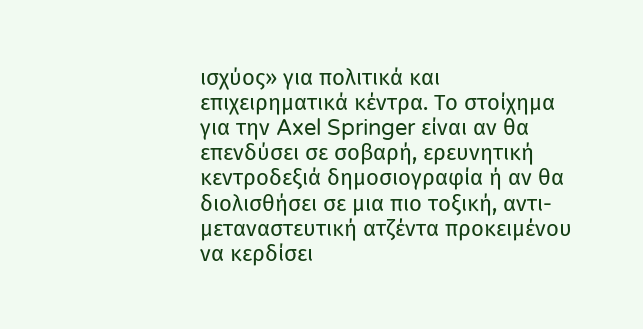ισχύος» για πολιτικά και επιχειρηματικά κέντρα. Το στοίχημα για την Axel Springer είναι αν θα επενδύσει σε σοβαρή, ερευνητική κεντροδεξιά δημοσιογραφία ή αν θα διολισθήσει σε μια πιο τοξική, αντι-μεταναστευτική ατζέντα προκειμένου να κερδίσει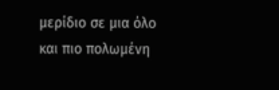μερίδιο σε μια όλο και πιο πολωμένη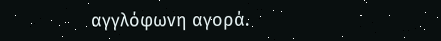αγγλόφωνη αγορά.